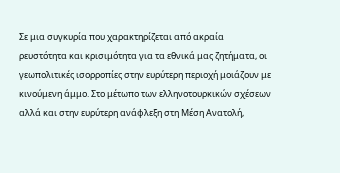Σε μια συγκυρία που χαρακτηρίζεται από ακραία ρευστότητα και κρισιμότητα για τα εθνικά μας ζητήματα, οι γεωπολιτικές ισορροπίες στην ευρύτερη περιοχή μοιάζουν με κινούμενη άμμο. Στο μέτωπο των ελληνοτουρκικών σχέσεων αλλά και στην ευρύτερη ανάφλεξη στη Μέση Ανατολή,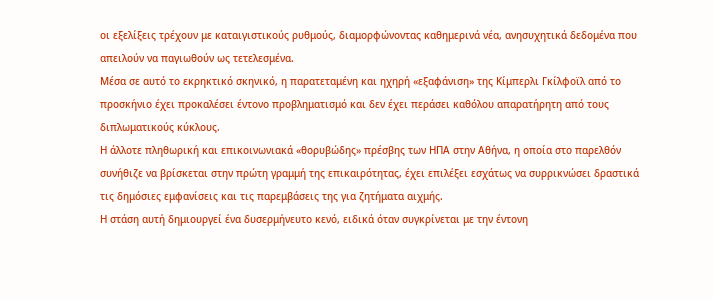οι εξελίξεις τρέχουν με καταιγιστικούς ρυθμούς, διαμορφώνοντας καθημερινά νέα, ανησυχητικά δεδομένα που απειλούν να παγιωθούν ως τετελεσμένα.
Μέσα σε αυτό το εκρηκτικό σκηνικό, η παρατεταμένη και ηχηρή «εξαφάνιση» της Κίμπερλι Γκίλφοϊλ από το προσκήνιο έχει προκαλέσει έντονο προβληματισμό και δεν έχει περάσει καθόλου απαρατήρητη από τους διπλωματικούς κύκλους.
Η άλλοτε πληθωρική και επικοινωνιακά «θορυβώδης» πρέσβης των ΗΠΑ στην Αθήνα, η οποία στο παρελθόν συνήθιζε να βρίσκεται στην πρώτη γραμμή της επικαιρότητας, έχει επιλέξει εσχάτως να συρρικνώσει δραστικά τις δημόσιες εμφανίσεις και τις παρεμβάσεις της για ζητήματα αιχμής.
Η στάση αυτή δημιουργεί ένα δυσερμήνευτο κενό, ειδικά όταν συγκρίνεται με την έντονη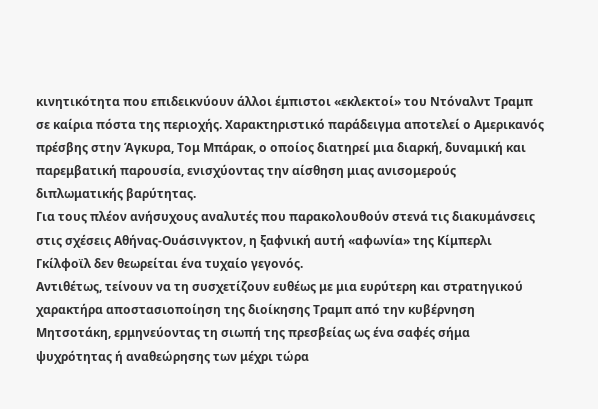κινητικότητα που επιδεικνύουν άλλοι έμπιστοι «εκλεκτοί» του Ντόναλντ Τραμπ σε καίρια πόστα της περιοχής. Χαρακτηριστικό παράδειγμα αποτελεί ο Αμερικανός πρέσβης στην Άγκυρα, Τομ Μπάρακ, ο οποίος διατηρεί μια διαρκή, δυναμική και παρεμβατική παρουσία, ενισχύοντας την αίσθηση μιας ανισομερούς διπλωματικής βαρύτητας.
Για τους πλέον ανήσυχους αναλυτές που παρακολουθούν στενά τις διακυμάνσεις στις σχέσεις Αθήνας-Ουάσινγκτον, η ξαφνική αυτή «αφωνία» της Κίμπερλι Γκίλφοϊλ δεν θεωρείται ένα τυχαίο γεγονός.
Αντιθέτως, τείνουν να τη συσχετίζουν ευθέως με μια ευρύτερη και στρατηγικού χαρακτήρα αποστασιοποίηση της διοίκησης Τραμπ από την κυβέρνηση Μητσοτάκη, ερμηνεύοντας τη σιωπή της πρεσβείας ως ένα σαφές σήμα ψυχρότητας ή αναθεώρησης των μέχρι τώρα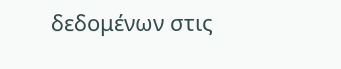δεδομένων στις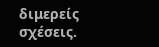διμερείς σχέσεις.